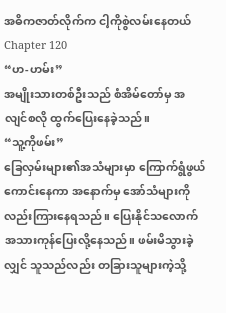အဓိကဇာတ်လိုက်က ငါ့ကိုစွဲလမ်းနေတယ်Chapter 120
“ဟ-ဟမ်း”
အမျိုးသားတစ်ဦးသည် စံအိမ်တော်မှ အလျင်စလို ထွက်ပြေးနေခဲ့သည်။
“သူ့ကိုဖမ်း”
ခြေလှမ်းများ၏အသံများမှာ ကြောက်ရွံဖွယ်ကောင်းနေကာ အနောက်မှ အော်သံများကိုလည်းကြားနေရသည်။ ပြေးနိုင်သလောက် အသားကုန်ပြေးလို့နေသည်။ ဖမ်းမိသွားခဲ့လျှင် သူသည်လည်း တခြားသူများကဲ့သို့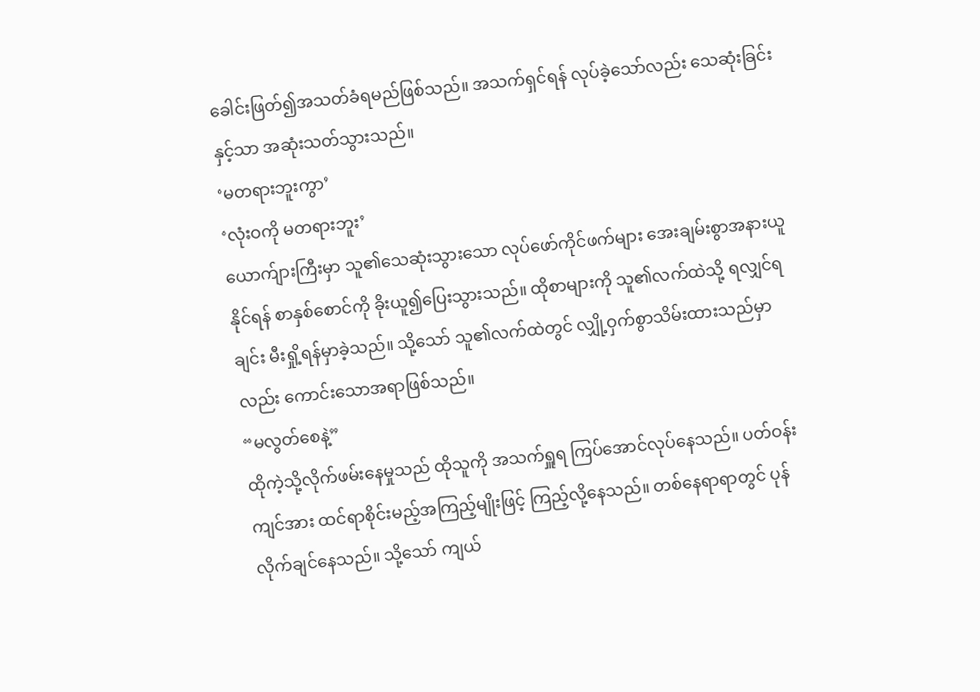ခေါင်းဖြတ်၍အသတ်ခံရမည်ဖြစ်သည်။ အသက်ရှင်ရန် လုပ်ခဲ့သော်လည်း သေဆုံးခြင်းနှင့်သာ အဆုံးသတ်သွားသည်။
‘မတရားဘူးကွာ’
‘လုံးဝကို မတရားဘူး’
ယောက်ျားကြီးမှာ သူ၏သေဆုံးသွားသော လုပ်ဖော်ကိုင်ဖက်များ အေးချမ်းစွာအနားယူနိုင်ရန် စာနှစ်စောင်ကို ခိုးယူ၍ပြေးသွားသည်။ ထိုစာများကို သူ၏လက်ထဲသို့ ရလျှင်ရချင်း မီးရှို့ရန်မှာခဲ့သည်။ သို့သော် သူ၏လက်ထဲတွင် လျှို့ဝှက်စွာသိမ်းထားသည်မှာလည်း ကောင်းသောအရာဖြစ်သည်။
“မလွတ်စေနဲ့”
ထိုကဲ့သို့လိုက်ဖမ်းနေမှုသည် ထိုသူကို အသက်ရှူရ ကြပ်အောင်လုပ်နေသည်။ ပတ်ဝန်းကျင်အား ထင်ရာစိုင်းမည့်အကြည့်မျိုးဖြင့် ကြည့်လို့နေသည်။ တစ်နေရာရာတွင် ပုန်လိုက်ချင်နေသည်။ သို့သော် ကျယ်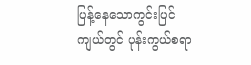ပြန့်နေသောကွင်းပြင်ကျယ်တွင် ပုန်းကွယ်စရာ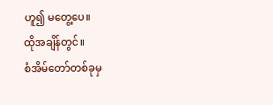ဟူ၍ မတွေ့ပေ။
ထိုအချိန်တွင်။
စံအိမ်တော်တစ်ခုမှ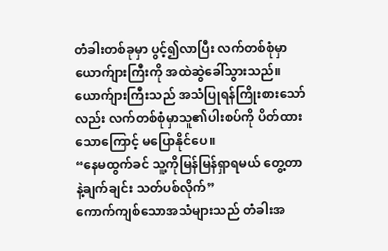တံခါးတစ်ခုမှာ ပွင့်၍လာပြီး လက်တစ်စုံမှာ ယောက်ျားကြီးကို အထဲဆွဲခေါ်သွားသည်။ ယောက်ျားကြီးသည် အသံပြုရန်ကြိုးစားသော်လည်း လက်တစ်စုံမှာသူ၏ပါးစပ်ကို ပိတ်ထားသောကြောင့် မပြောနိုင်ပေ။
“နေမထွက်ခင် သူ့ကိုမြန်မြန်ရှာရမယ် တွေ့တာနဲ့ချက်ချင်း သတ်ပစ်လိုက်”
ကောက်ကျစ်သောအသံများသည် တံခါးအ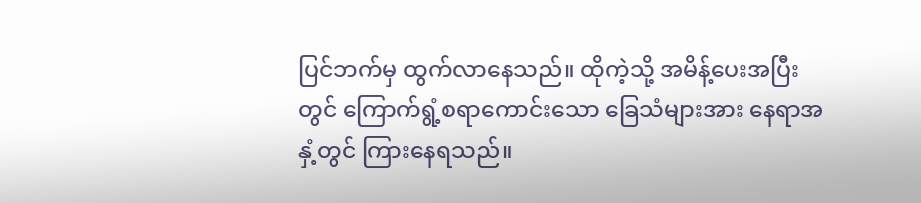ပြင်ဘက်မှ ထွက်လာနေသည်။ ထိုကဲ့သို့ အမိန့်ပေးအပြီးတွင် ကြောက်ရွံ့စရာကောင်းသော ခြေသံများအား နေရာအနှံ့တွင် ကြားနေရသည်။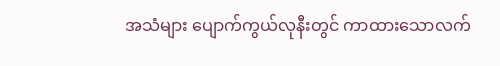အသံများ ပျောက်ကွယ်လုနီးတွင် ကာထားသောလက်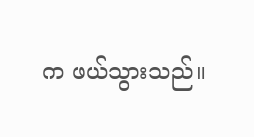က ဖယ်သွားသည်။